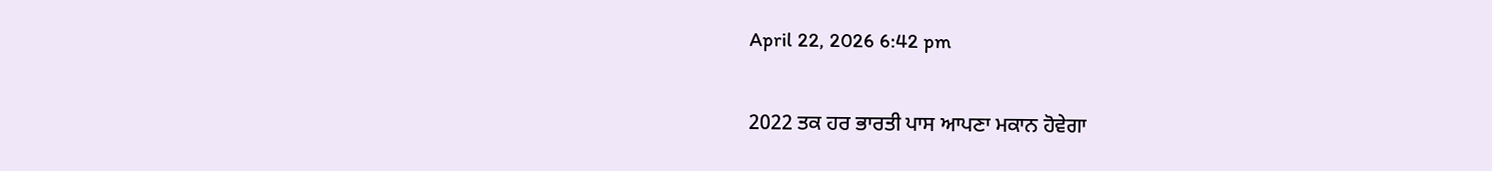April 22, 2026 6:42 pm

2022 ਤਕ ਹਰ ਭਾਰਤੀ ਪਾਸ ਆਪਣਾ ਮਕਾਨ ਹੋਵੇਗਾ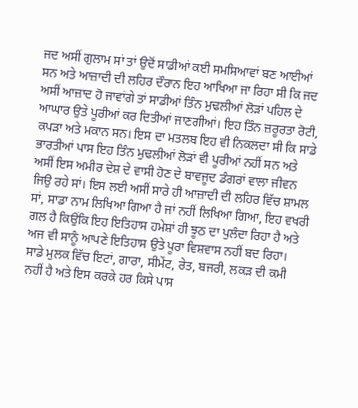ਜਦ ਅਸੀਂ ਗੁਲਾਮ ਸਾਂ ਤਾਂ ਉਦੋਂ ਸਾਡੀਆਂ ਕਈ ਸਮਸਿਆਵਾਂ ਬਣ ਆਈਆਂ ਸਨ ਅਤੇ ਆਜ਼ਾਦੀ ਦੀ ਲਹਿਰ ਦੌਰਾਨ ਇਹ ਆਖਿਆ ਜਾ ਰਿਹਾ ਸੀ ਕਿ ਜਦ ਅਸੀਂ ਆਜ਼ਾਦ ਹੋ ਜਾਵਾਂਗੇ ਤਾਂ ਸਾਡੀਆਂ ਤਿੰਨ ਮੁਢਲੀਆਂ ਲੋੜਾਂ ਪਹਿਲ ਦੇ ਆਘਾਰ ਉਤੇ ਪੂਰੀਆਂ ਕਰ ਦਿਤੀਆਂ ਜਾਣਗੀਆਂ। ਇਹ ਤਿੰਨ ਜ਼ਰੂਰਤਾ ਰੋਟੀ, ਕਪੜਾ ਅਤੇ ਮਕਾਨ ਸਨ। ਇਸ ਦਾ ਮਤਲਬ ਇਹ ਵੀ ਨਿਕਲਦਾ ਸੀ ਕਿ ਸਾਡੇ ਭਾਰਤੀਆਂ ਪਾਸ ਇਹ ਤਿੰਨ ਮੁਢਲੀਆਂ ਲੋੜਾਂ ਵੀ ਪੂਰੀਆਂ ਨਹੀਂ ਸਨ ਅਤੇ ਅਸੀਂ ਇਸ ਅਮੀਰ ਦੇਸ਼ ਦੇ ਵਾਸੀ ਹੋਣ ਦੇ ਬਾਵਜੂਦ ਡੰਗਰਾਂ ਵਾਲਾ ਜੀਵਨ ਜਿਉ ਰਹੇ ਸਾਂ। ਇਸ ਲਈ ਅਸੀਂ ਸਾਰੇ ਹੀ ਆਜ਼ਾਦੀ ਦੀ ਲਹਿਰ ਵਿੱਚ ਸ਼ਾਮਲ ਸਾਂ, ਸਾਡਾ ਨਾਮ ਲਿਖਿਆ ਗਿਆ ਹੈ ਜਾਂ ਨਹੀਂ ਲਿਖਿਆ ਗਿਆ, ਇਹ ਵਖਰੀ ਗਲ ਹੈ ਕਿਉਂਕਿ ਇਹ ਇਤਿਹਾਸ ਹਮੇਸ਼ਾਂ ਹੀ ਝੂਠ ਦਾ ਪੁਲੰਦਾ ਰਿਹਾ ਹੈ ਅਤੇ ਅਜ ਵੀ ਸਾਨੂੰ ਆਪਣੇ ਇਤਿਹਾਸ ਉਤੇ ਪੂਰਾ ਵਿਸ਼ਵਾਸ ਨਹੀਂ ਬਦ ਰਿਹਾ।
ਸਾਡੇ ਮੁਲਕ ਵਿੱਚ ਇਟਾਂ, ਗਾਰਾ, ਸੀਮੇਂਟ, ਰੇਤ, ਬਜਰੀ, ਲਕੜ ਦੀ ਕਮੀ ਨਹੀਂ ਹੈ ਅਤੇ ਇਸ ਕਰਕੇ ਹਰ ਕਿਸੇ ਪਾਸ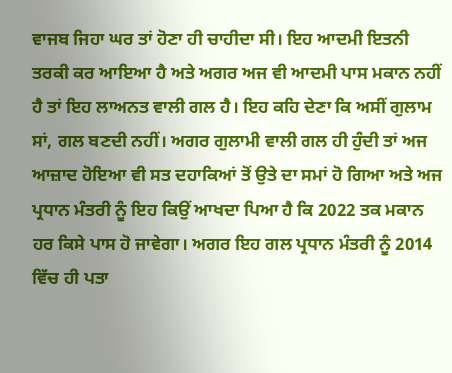ਵਾਜਬ ਜਿਹਾ ਘਰ ਤਾਂ ਹੋਣਾ ਹੀ ਚਾਹੀਦਾ ਸੀ। ਇਹ ਆਦਮੀ ਇਤਨੀ ਤਰਕੀ ਕਰ ਆਇਆ ਹੈ ਅਤੇ ਅਗਰ ਅਜ ਵੀ ਆਦਮੀ ਪਾਸ ਮਕਾਨ ਨਹੀਂ ਹੈ ਤਾਂ ਇਹ ਲਾਅਨਤ ਵਾਲੀ ਗਲ ਹੈ। ਇਹ ਕਹਿ ਦੇਣਾ ਕਿ ਅਸੀਂ ਗੁਲਾਮ ਸਾਂ, ਗਲ ਬਣਦੀ ਨਹੀਂ। ਅਗਰ ਗੁਲਾਮੀ ਵਾਲੀ ਗਲ ਹੀ ਹੁੰਦੀ ਤਾਂ ਅਜ ਆਜ਼ਾਦ ਹੋਇਆ ਵੀ ਸਤ ਦਹਾਕਿਆਂ ਤੋਂ ਉਤੇ ਦਾ ਸਮਾਂ ਹੋ ਗਿਆ ਅਤੇ ਅਜ ਪ੍ਰਧਾਨ ਮੰਤਰੀ ਨੂੰ ਇਹ ਕਿਉਂ ਆਖਦਾ ਪਿਆ ਹੈ ਕਿ 2022 ਤਕ ਮਕਾਨ ਹਰ ਕਿਸੇ ਪਾਸ ਹੋ ਜਾਵੇਗਾ। ਅਗਰ ਇਹ ਗਲ ਪ੍ਰਧਾਨ ਮੰਤਰੀ ਨੂੰ 2014 ਵਿੱਚ ਹੀ ਪਤਾ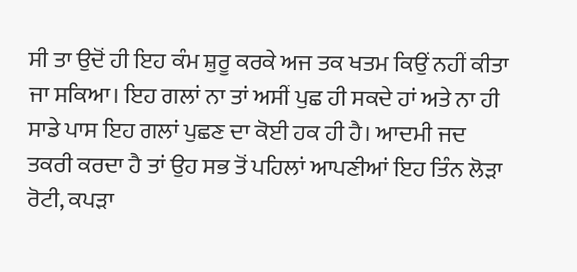ਸੀ ਤਾ ਉਦੋਂ ਹੀ ਇਹ ਕੰਮ ਸ਼ੁਰੂ ਕਰਕੇ ਅਜ ਤਕ ਖਤਮ ਕਿਉਂ ਨਹੀਂ ਕੀਤਾ ਜਾ ਸਕਿਆ। ਇਹ ਗਲਾਂ ਨਾ ਤਾਂ ਅਸੀਂ ਪੁਛ ਹੀ ਸਕਦੇ ਹਾਂ ਅਤੇ ਨਾ ਹੀ ਸਾਡੇ ਪਾਸ ਇਹ ਗਲਾਂ ਪੁਛਣ ਦਾ ਕੋਈ ਹਕ ਹੀ ਹੈ। ਆਦਮੀ ਜਦ ਤਕਰੀ ਕਰਦਾ ਹੈ ਤਾਂ ਉਹ ਸਭ ਤੋਂ ਪਹਿਲਾਂ ਆਪਣੀਆਂ ਇਹ ਤਿੰਨ ਲੋੜਾ ਰੋਟੀ, ਕਪੜਾ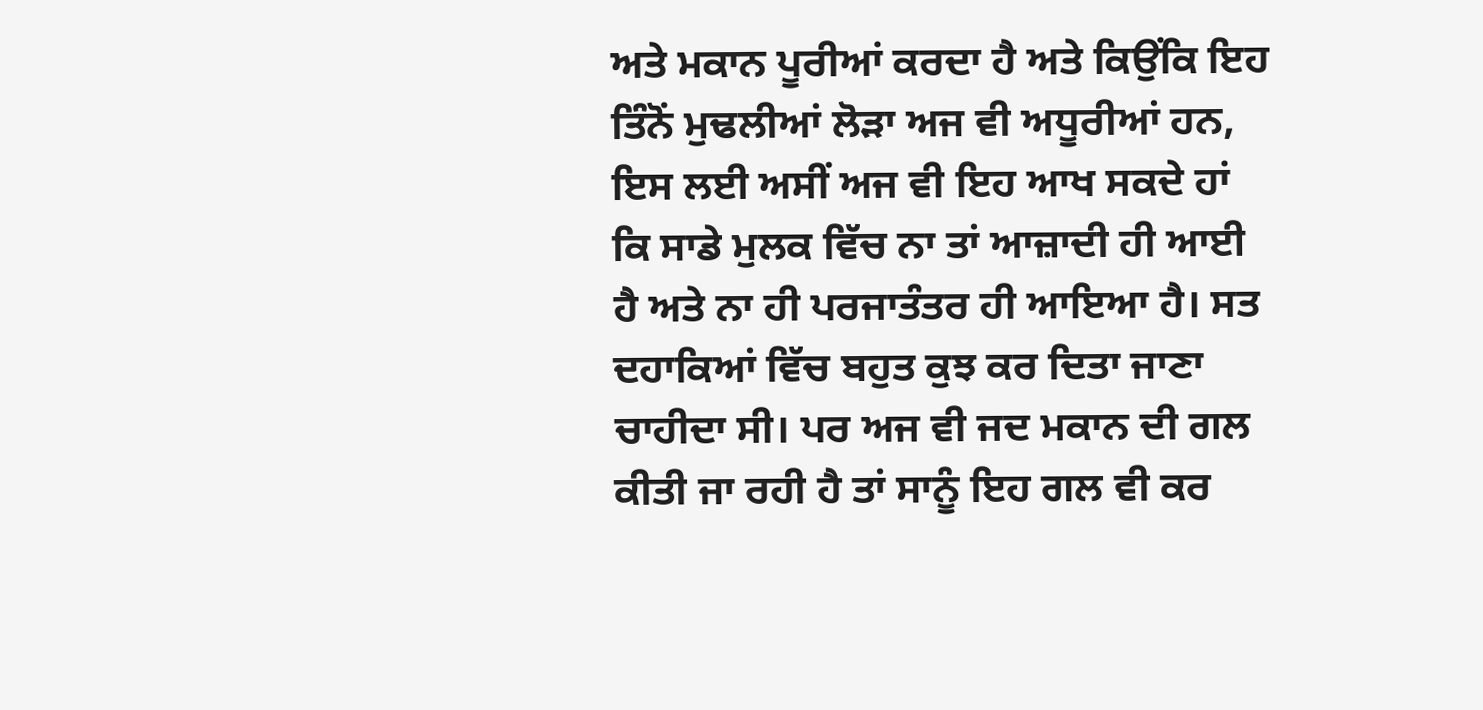ਅਤੇ ਮਕਾਨ ਪੂਰੀਆਂ ਕਰਦਾ ਹੈ ਅਤੇ ਕਿਉਂਕਿ ਇਹ ਤਿੰਨੋਂ ਮੁਢਲੀਆਂ ਲੋੜਾ ਅਜ ਵੀ ਅਧੂਰੀਆਂ ਹਨ, ਇਸ ਲਈ ਅਸੀਂ ਅਜ ਵੀ ਇਹ ਆਖ ਸਕਦੇ ਹਾਂ ਕਿ ਸਾਡੇ ਮੁਲਕ ਵਿੱਚ ਨਾ ਤਾਂ ਆਜ਼ਾਦੀ ਹੀ ਆਈ ਹੈ ਅਤੇ ਨਾ ਹੀ ਪਰਜਾਤੰਤਰ ਹੀ ਆਇਆ ਹੈ। ਸਤ ਦਹਾਕਿਆਂ ਵਿੱਚ ਬਹੁਤ ਕੁਝ ਕਰ ਦਿਤਾ ਜਾਣਾ ਚਾਹੀਦਾ ਸੀ। ਪਰ ਅਜ ਵੀ ਜਦ ਮਕਾਨ ਦੀ ਗਲ ਕੀਤੀ ਜਾ ਰਹੀ ਹੈ ਤਾਂ ਸਾਨੂੰ ਇਹ ਗਲ ਵੀ ਕਰ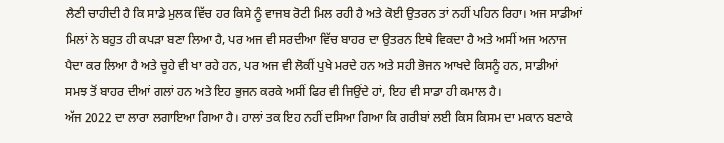ਲੈਣੀ ਚਾਹੀਦੀ ਹੈ ਕਿ ਸਾਡੇ ਮੁਲਕ ਵਿੱਚ ਹਰ ਕਿਸੇ ਨੂੰ ਵਾਜਬ ਰੋਟੀ ਮਿਲ ਰਹੀ ਹੈ ਅਤੇ ਕੋਈ ਉਤਰਨ ਤਾਂ ਨਹੀਂ ਪਹਿਨ ਰਿਹਾ। ਅਜ ਸਾਡੀਆਂ ਮਿਲਾਂ ਨੇ ਬਹੁਤ ਹੀ ਕਪੜਾ ਬਣਾ ਲਿਆ ਹੈ, ਪਰ ਅਜ ਵੀ ਸਰਦੀਆ ਵਿੱਚ ਬਾਹਰ ਦਾ ਉਤਰਨ ਇਥੇ ਵਿਕਦਾ ਹੈ ਅਤੇ ਅਸੀਂ ਅਜ ਅਨਾਜ ਪੈਦਾ ਕਰ ਲਿਆ ਹੈ ਅਤੇ ਚੂਹੇ ਵੀ ਖਾ ਰਹੇ ਹਨ, ਪਰ ਅਜ ਵੀ ਲੋਕੀਂ ਪੁਖੇ ਮਰਦੇ ਹਨ ਅਤੇ ਸਹੀ ਭੋਜਨ ਆਖਦੇ ਕਿਸਨੂੰ ਹਨ, ਸਾਡੀਆਂ ਸਮਝ ਤੋਂ ਬਾਹਰ ਦੀਆਂ ਗਲਾਂ ਹਨ ਅਤੇ ਇਹ ਭੁਜਨ ਕਰਕੇ ਅਸੀਂ ਫਿਰ ਵੀ ਜਿਉਂਦੇ ਹਾਂ, ਇਹ ਵੀ ਸਾਡਾ ਹੀ ਕਮਾਲ ਹੈ।
ਅੱਜ 2022 ਦਾ ਲਾਰਾ ਲਗਾਇਆ ਗਿਆ ਹੈ। ਹਾਲਾਂ ਤਕ ਇਹ ਨਹੀਂ ਦਸਿਆ ਗਿਆ ਕਿ ਗਰੀਬਾਂ ਲਈ ਕਿਸ ਕਿਸਮ ਦਾ ਮਕਾਨ ਬਣਾਕੇ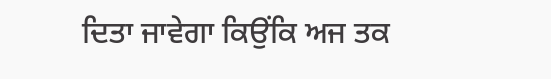ਦਿਤਾ ਜਾਵੇਗਾ ਕਿਉਂਕਿ ਅਜ ਤਕ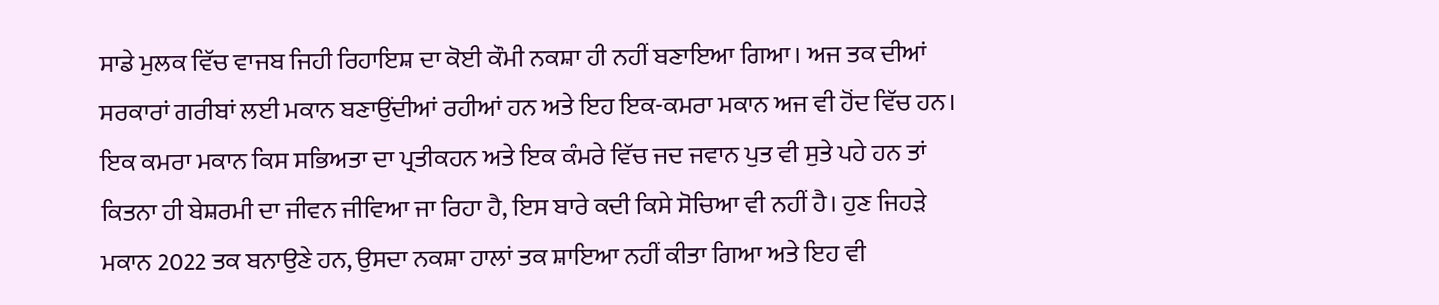ਸਾਡੇ ਮੁਲਕ ਵਿੱਚ ਵਾਜਬ ਜਿਹੀ ਰਿਹਾਇਸ਼ ਦਾ ਕੋਈ ਕੌਮੀ ਨਕਸ਼ਾ ਹੀ ਨਹੀਂ ਬਣਾਇਆ ਗਿਆ। ਅਜ ਤਕ ਦੀਆਂ ਸਰਕਾਰਾਂ ਗਰੀਬਾਂ ਲਈ ਮਕਾਨ ਬਣਾਉਂਦੀਆਂ ਰਹੀਆਂ ਹਨ ਅਤੇ ਇਹ ਇਕ-ਕਮਰਾ ਮਕਾਨ ਅਜ ਵੀ ਹੋਂਦ ਵਿੱਚ ਹਨ। ਇਕ ਕਮਰਾ ਮਕਾਨ ਕਿਸ ਸਭਿਅਤਾ ਦਾ ਪ੍ਰਤੀਕਹਨ ਅਤੇ ਇਕ ਕੰਮਰੇ ਵਿੱਚ ਜਦ ਜਵਾਨ ਪੁਤ ਵੀ ਸੁਤੇ ਪਹੇ ਹਨ ਤਾਂ ਕਿਤਨਾ ਹੀ ਬੇਸ਼ਰਮੀ ਦਾ ਜੀਵਨ ਜੀਵਿਆ ਜਾ ਰਿਹਾ ਹੈ, ਇਸ ਬਾਰੇ ਕਦੀ ਕਿਸੇ ਸੋਚਿਆ ਵੀ ਨਹੀਂ ਹੈ। ਹੁਣ ਜਿਹੜੇ ਮਕਾਨ 2022 ਤਕ ਬਨਾਉਣੇ ਹਨ, ਉਸਦਾ ਨਕਸ਼ਾ ਹਾਲਾਂ ਤਕ ਸ਼ਾਇਆ ਨਹੀਂ ਕੀਤਾ ਗਿਆ ਅਤੇ ਇਹ ਵੀ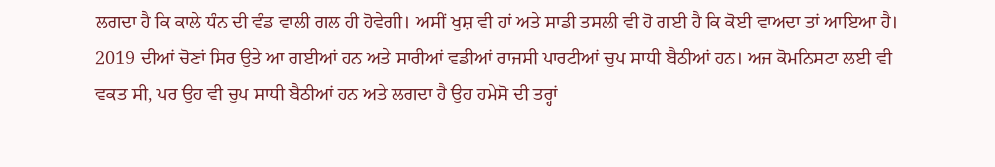ਲਗਦਾ ਹੈ ਕਿ ਕਾਲੇ ਧੰਨ ਦੀ ਵੰਡ ਵਾਲੀ ਗਲ ਹੀ ਹੋਵੇਗੀ। ਅਸੀਂ ਖੁਸ਼ ਵੀ ਹਾਂ ਅਤੇ ਸਾਡੀ ਤਸਲੀ ਵੀ ਹੋ ਗਈ ਹੈ ਕਿ ਕੋਈ ਵਾਅਦਾ ਤਾਂ ਆਇਆ ਹੈ। 2019 ਦੀਆਂ ਚੋਣਾਂ ਸਿਰ ਉਤੇ ਆ ਗਈਆਂ ਹਨ ਅਤੇ ਸਾਰੀਆਂ ਵਡੀਆਂ ਰਾਜਸੀ ਪਾਰਟੀਆਂ ਚੁਪ ਸਾਧੀ ਬੈਠੀਆਂ ਹਨ। ਅਜ ਕੋਮਨਿਸਟਾ ਲਈ ਵੀ ਵਕਤ ਸੀ, ਪਰ ਉਹ ਵੀ ਚੁਪ ਸਾਧੀ ਬੈਠੀਆਂ ਹਨ ਅਤੇ ਲਗਦਾ ਹੈ ਉਹ ਹਮੇਸੋ ਦੀ ਤਰ੍ਹਾਂ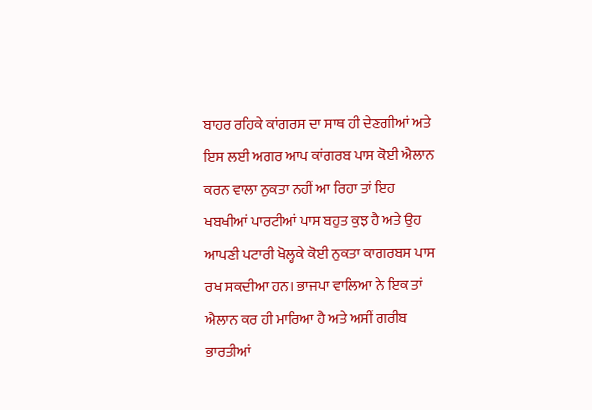ਬਾਹਰ ਰਹਿਕੇ ਕਾਂਗਰਸ ਦਾ ਸਾਥ ਹੀ ਦੇਣਗੀਆਂ ਅਤੇ ਇਸ ਲਈ ਅਗਰ ਆਪ ਕਾਂਗਰਬ ਪਾਸ ਕੋਈ ਐਲਾਨ ਕਰਨ ਵਾਲਾ ਨੁਕਤਾ ਨਹੀਂ ਆ ਰਿਹਾ ਤਾਂ ਇਹ ਖਬਖੀਆਂ ਪਾਰਟੀਆਂ ਪਾਸ ਬਹੁਤ ਕੁਝ ਹੈ ਅਤੇ ਉਹ ਆਪਣੀ ਪਟਾਰੀ ਖੋਲ੍ਹਕੇ ਕੋਈ ਨੁਕਤਾ ਕਾਗਰਬਸ ਪਾਸ ਰਖ ਸਕਦੀਆ ਹਨ। ਭਾਜਪਾ ਵਾਲਿਆ ਨੇ ਇਕ ਤਾਂ ਐਲਾਨ ਕਰ ਹੀ ਮਾਰਿਆ ਹੈ ਅਤੇ ਅਸੀਂ ਗਰੀਬ ਭਾਰਤੀਆਂ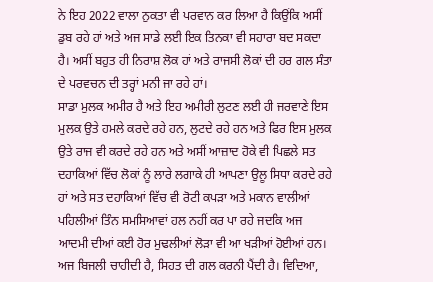ਨੇ ਇਹ 2022 ਵਾਲਾ ਨੁਕਤਾ ਵੀ ਪਰਵਾਨ ਕਰ ਲਿਆ ਹੈ ਕਿਉਂਕਿ ਅਸੀਂ ਡੁਬ ਰਹੇ ਹਾਂ ਅਤੇ ਅਜ ਸਾਡੇ ਲਈ ਇਕ ਤਿਨਕਾ ਵੀ ਸਹਾਰਾ ਬਦ ਸਕਦਾ ਹੈ। ਅਸੀਂ ਬਹੁਤ ਹੀ ਨਿਰਾਸ਼ ਲੋਕ ਹਾਂ ਅਤੇ ਰਾਜਸੀ ਲੋਕਾਂ ਦੀ ਹਰ ਗਲ ਸੰਤਾ ਦੇ ਪਰਵਚਨ ਦੀ ਤਰ੍ਹਾਂ ਮਨੀ ਜਾ ਰਹੇ ਹਾਂ।
ਸਾਡਾ ਮੁਲਕ ਅਮੀਰ ਹੈ ਅਤੇ ਇਹ ਅਮੀਰੀ ਲੁਟਣ ਲਈ ਹੀ ਜਰਵਾਣੇ ਇਸ ਮੁਲਕ ਉਤੇ ਹਮਲੇ ਕਰਦੇ ਰਹੇ ਹਨ, ਲੁਟਦੇ ਰਹੇ ਹਨ ਅਤੇ ਫਿਰ ਇਸ ਮੁਲਕ ਉਤੇ ਰਾਜ ਵੀ ਕਰਦੇ ਰਹੇ ਹਨ ਅਤੇ ਅਸੀਂ ਆਜ਼ਾਦ ਹੋਕੇ ਵੀ ਪਿਛਲੇ ਸਤ ਦਹਾਕਿਆਂ ਵਿੱਚ ਲੋਕਾਂ ਨੂੰ ਲਾਰੇ ਲਗਾਕੇ ਹੀ ਆਪਣਾ ਉਲੂ ਸਿਧਾ ਕਰਦੇ ਰਹੇ ਹਾਂ ਅਤੇ ਸਤ ਦਹਾਕਿਆਂ ਵਿੱਚ ਵੀ ਰੋਟੀ ਕਪੜਾ ਅਤੇ ਮਕਾਨ ਵਾਲੀਆਂ ਪਹਿਲੀਆਂ ਤਿੰਨ ਸਮਸਿਆਵਾਂ ਹਲ ਨਹੀਂ ਕਰ ਪਾ ਰਹੇ ਜਦਕਿ ਅਜ ਆਦਮੀ ਦੀਆਂ ਕਈ ਹੋਰ ਮੁਢਲੀਆਂ ਲੋੜਾ ਵੀ ਆ ਖੜੀਆਂ ਹੋਈਆਂ ਹਨ। ਅਜ ਬਿਜਲੀ ਚਾਹੀਦੀ ਹੈ, ਸਿਹਤ ਦੀ ਗਲ ਕਰਨੀ ਪੈਂਦੀ ਹੈ। ਵਿਦਿਆ,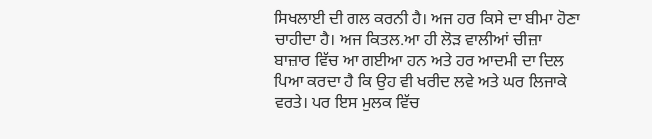ਸਿਖਲਾਈ ਦੀ ਗਲ ਕਰਨੀ ਹੈ। ਅਜ ਹਰ ਕਿਸੇ ਦਾ ਬੀਮਾ ਹੋਣਾ ਚਾਹੀਦਾ ਹੈ। ਅਜ ਕਿਤਲ.ਆ ਹੀ ਲੋੜ ਵਾਲੀਆਂ ਚੀਜ਼ਾ ਬਾਜ਼ਾਰ ਵਿੱਚ ਆ ਗਈਆ ਹਨ ਅਤੇ ਹਰ ਆਦਮੀ ਦਾ ਦਿਲ ਪਿਆ ਕਰਦਾ ਹੈ ਕਿ ਉਹ ਵੀ ਖਰੀਦ ਲਵੇ ਅਤੇ ਘਰ ਲਿਜਾਕੇ ਵਰਤੇ। ਪਰ ਇਸ ਮੁਲਕ ਵਿੱਚ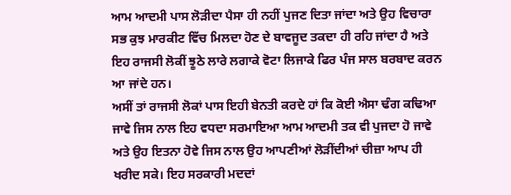ਆਮ ਆਦਮੀ ਪਾਸ ਲੋੜੀਦਾ ਪੈਸਾ ਹੀ ਨਹੀਂ ਪੁਜਣ ਦਿਤਾ ਜਾਂਦਾ ਅਤੇ ਉਹ ਵਿਚਾਰਾ ਸਭ ਕੁਝ ਮਾਰਕੀਟ ਵਿੱਚ ਮਿਲਦਾ ਹੋਣ ਦੇ ਬਾਵਜੂਦ ਤਕਦਾ ਹੀ ਰਹਿ ਜਾਂਦਾ ਹੈ ਅਤੇ ਇਹ ਰਾਜਸੀ ਲੋਕੀਂ ਝੂਠੇ ਲਾਰੇ ਲਗਾਕੇ ਵੋਟਾ ਲਿਜਾਕੇ ਫਿਰ ਪੰਜ ਸਾਲ ਬਰਬਾਦ ਕਰਨ ਆ ਜਾਂਦੇ ਹਨ।
ਅਸੀਂ ਤਾਂ ਰਾਜਸੀ ਲੋਕਾਂ ਪਾਸ ਇਹੀ ਬੇਨਤੀ ਕਰਦੇ ਹਾਂ ਕਿ ਕੋਈ ਐਸਾ ਢੰਗ ਕਢਿਆ ਜਾਵੇ ਜਿਸ ਨਾਲ ਇਹ ਵਧਦਾ ਸਰਮਾਇਆ ਆਮ ਆਦਮੀ ਤਕ ਵੀ ਪੁਜਦਾ ਹੋ ਜਾਵੇ ਅਤੇ ਉਹ ਇਤਨਾ ਹੋਵੇ ਜਿਸ ਨਾਲ ਉਹ ਆਪਣੀਆਂ ਲੋੜੀਂਦੀਆਂ ਚੀਜ਼ਾ ਆਪ ਹੀ ਖਰੀਦ ਸਕੇ। ਇਹ ਸਰਕਾਰੀ ਮਦਦਾਂ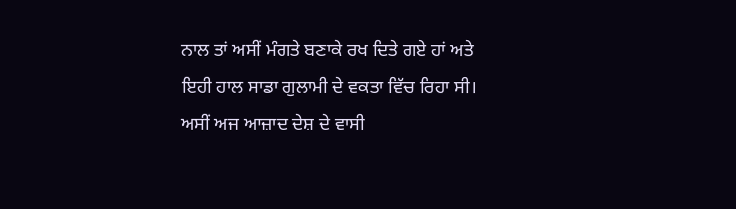ਨਾਲ ਤਾਂ ਅਸੀਂ ਮੰਗਤੇ ਬਣਾਕੇ ਰਖ ਦਿਤੇ ਗਏ ਹਾਂ ਅਤੇ ਇਹੀ ਹਾਲ ਸਾਡਾ ਗੁਲਾਮੀ ਦੇ ਵਕਤਾ ਵਿੱਚ ਰਿਹਾ ਸੀ। ਅਸੀਂ ਅਜ ਆਜ਼ਾਦ ਦੇਸ਼ ਦੇ ਵਾਸੀ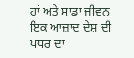ਹਾਂ ਅਤੇ ਸਾਡਾ ਜੀਵਨ ਇਕ ਆਜ਼ਾਦ ਦੇਸ਼ ਦੀ ਪਧਰ ਦਾ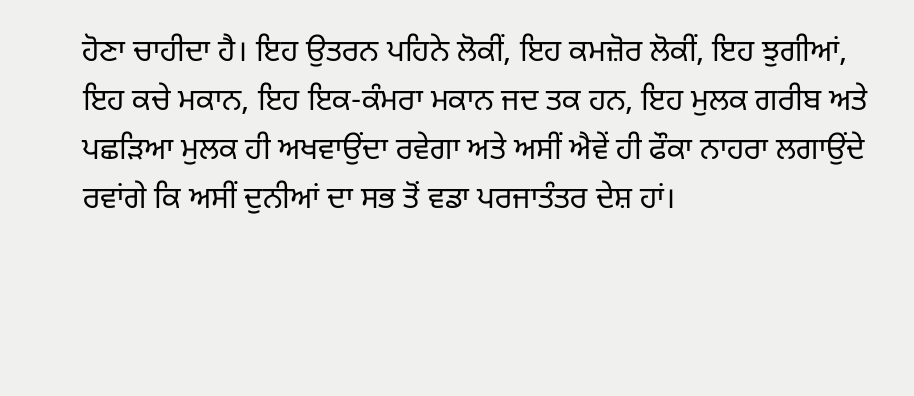ਹੋਣਾ ਚਾਹੀਦਾ ਹੈ। ਇਹ ਉਤਰਨ ਪਹਿਨੇ ਲੋਕੀਂ, ਇਹ ਕਮਜ਼ੋਰ ਲੋਕੀਂ, ਇਹ ਝੁਗੀਆਂ, ਇਹ ਕਚੇ ਮਕਾਨ, ਇਹ ਇਕ-ਕੰਮਰਾ ਮਕਾਨ ਜਦ ਤਕ ਹਨ, ਇਹ ਮੁਲਕ ਗਰੀਬ ਅਤੇ ਪਛੜਿਆ ਮੁਲਕ ਹੀ ਅਖਵਾਉਂਦਾ ਰਵੇਗਾ ਅਤੇ ਅਸੀਂ ਐਵੇਂ ਹੀ ਫੌਕਾ ਨਾਹਰਾ ਲਗਾਉਂਦੇ ਰਵਾਂਗੇ ਕਿ ਅਸੀਂ ਦੁਨੀਆਂ ਦਾ ਸਭ ਤੋਂ ਵਡਾ ਪਰਜਾਤੰਤਰ ਦੇਸ਼ ਹਾਂ।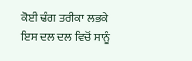ਕੋਈ ਢੰਗ ਤਰੀਕਾ ਲਭਕੇ ਇਸ ਦਲ ਦਲ ਵਿਚੋਂ ਸਾਨੂੰ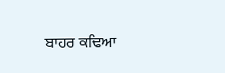ਬਾਹਰ ਕਢਿਆ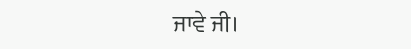ਜਾਵੇ ਜੀ।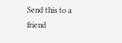Send this to a friend